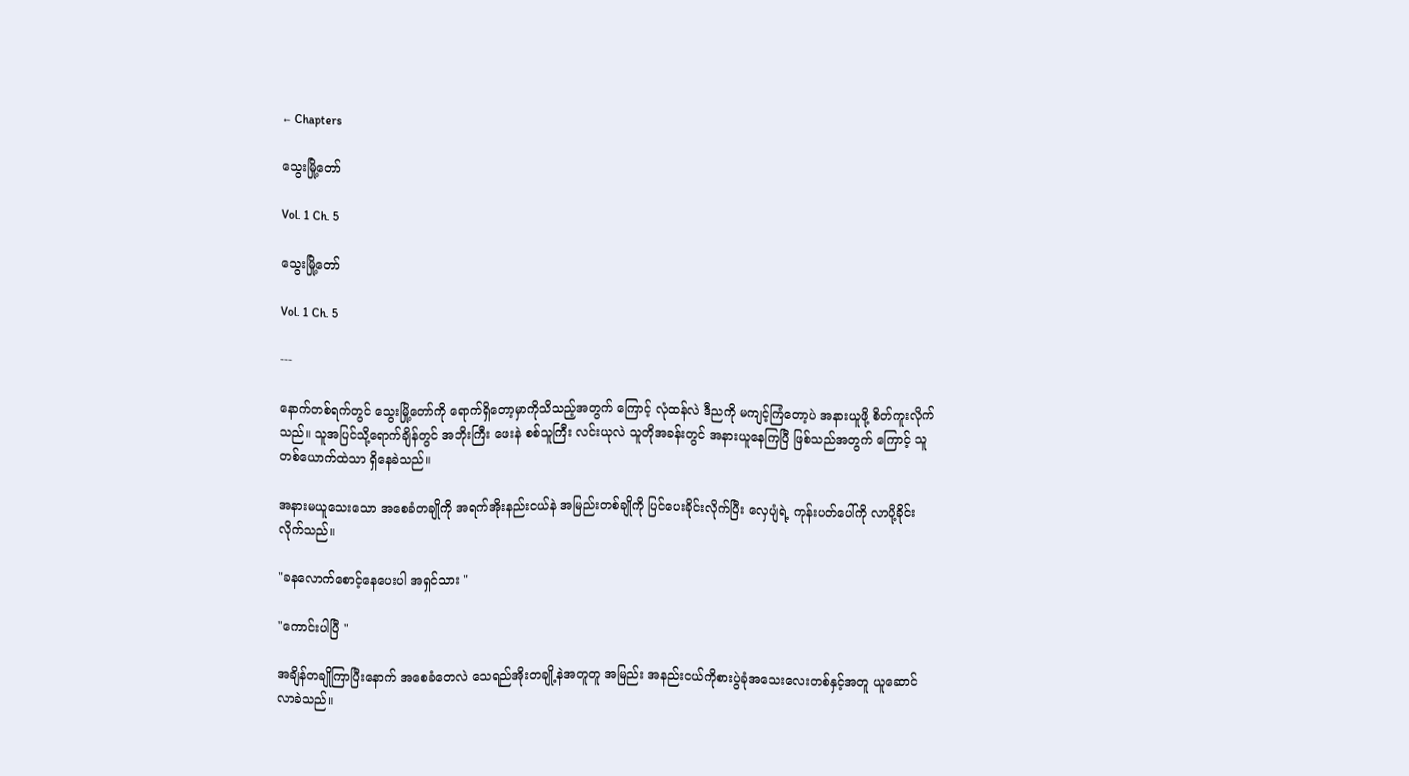← Chapters

သွေးမြို့တော်

Vol. 1 Ch. 5

သွေးမြို့တော်

Vol. 1 Ch. 5

---

နောက်တစ်ရက်တွင် သွေးမြို့တော်ကို ရောက်ရှိတော့မှာကိုသိသည့်အတွက် ကြောင့် လုံထန်လဲ ဒီညကို မကျင့်ကြံတော့ပဲ အနားယူဖို့ စိတ်ကူးလိုက်သည်။ သူအပြင်သို့ရောက်ချိန်တွင် အဘိုးကြီး ဖေးနဲ စစ်သူကြီး လင်းယုလဲ သူတိုအခန်းတွင် အနားယူနေကြပြီ ဖြစ်သည်အတွက် ကြောင့် သူတစ်ယောက်ထဲသာ ရှိနေခဲသည်။

အနားမယူသေးသော အစေခံတချိုကို အရက်အိုးနည်းငယ်နဲ အမြည်းတစ်ချိုကို ပြင်ပေးခိုင်းလိုက်ပြီး လှေပျံရဲ့ ကုန်းပတ်ပေါ်ကို လာပို့ခိုင်းလိုက်သည်။

"ခနလောက်စောင့်နေပေးပါ အရှင်သား "

"ကောင်းပါပြီ "

အချိန်တချိုကြာပြီးနောက် အစေခံတေလဲ သေရည်အိုးတချို့နဲအတူတူ အမြည်း အနည်းငယ်ကိုစားပွဲခုံအသေးလေးတစ်နှင့်အတူ ယူဆောင်လာခဲသည်။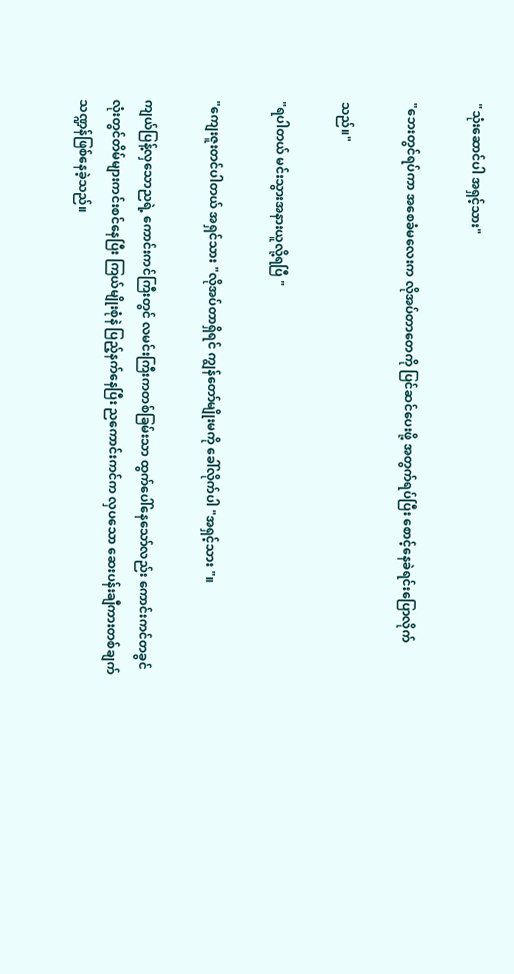"သုံးဆောင်ပါ အရှင့်သား"

"ဘေးတွင်ရပ်ကာ အစေခံမလေးက လိုအပ်တာတေကို ပြင်ဆင်ပေးဖို့ အတွက်ရပ်ပြီး စောင့်နေခဲရင်းပြောလိုက်

သည်။"

"ရပါတယ် မင်းသွားအနားယူလို့ရပြီ "

"ကျေးဇူးတင်ပါတယ် အရှင်သား "လိုအပ်တာရှိရင် ကျွန်တော်မျိုးမကို ခေါ်လိုက်ပါ "အရှင့်သား "။

ကျယ်ပြန့်လှသောညရဲ့ ကောင်းကင်ကြီးတွင် လမင်းကြီးကတစ်ခြမ်းသာ ထွက်ပေါ်နေသော်လည်း ကောင်းကင်တခွင်လုံးတွင်တိမ်များကင်းစင်နေပြီး ကြယ်မျိုးစုံနဲ ပြည့်နက်နေပြီး ညကောင်းကင်က လှပသော ဆေးပန်းချီကားတစ်ချက်သဏ္ဍန်ဖြစ်နေခဲ့သည်။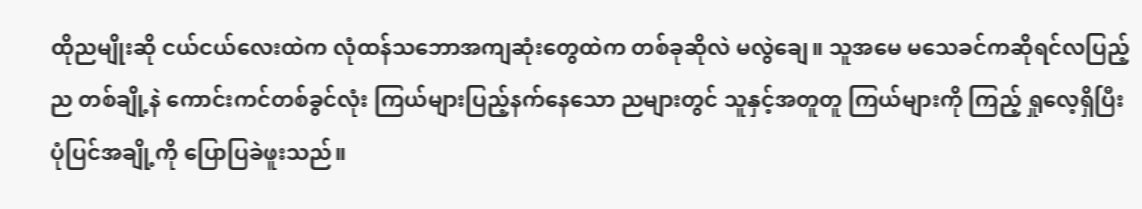ထိုညမျိုးဆို ငယ်ငယ်လေးထဲက လုံထန်သဘောအကျဆုံးတွေထဲက တစ်ခုဆိုလဲ မလွဲချေ။ သူအမေ မသေခင်ကဆိုရင်လပြည့်ည တစ်ချို့နဲ ကောင်းကင်တစ်ခွင်လုံး ကြယ်များပြည့်နက်နေသော ညများတွင် သူနှင့်အတူတူ ကြယ်များကို ကြည့် ရှုလေ့ရှိပြီး ပုံပြင်အချို့ကို ပြောပြခဲဖူးသည်။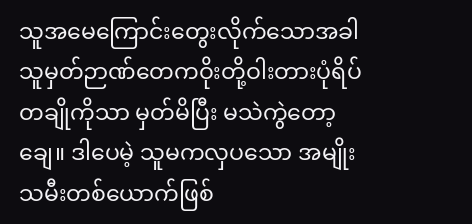သူအမေကြောင်းတွေးလိုက်သောအခါ သူမှတ်ဉာဏ်တေကဝိုးတို့ဝါးတားပုံရိပ်တချိုကိုသာ မှတ်မိပြီး မသဲကွဲတော့ချေ။ ဒါပေမဲ့ သူမကလှပသော အမျိုးသမီးတစ်ယောက်ဖြစ်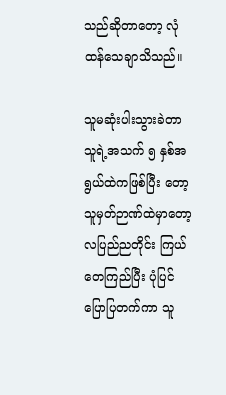သည်ဆိုတာတော့ လုံထန်သေချာသိသည်။

သူမဆုံးပါးသွားခဲတာ သူရဲ့အသက် ၅ နှစ်အရွယ်ထဲကဖြစ်ပြီး တော့ သူမှတ်ဉာဏ်ထဲမှာတော့ လပြည်ညတိုင်း ကြယ်တေကြည်ပြီး ပုံပြင်ပြောပြတက်ကာ သူ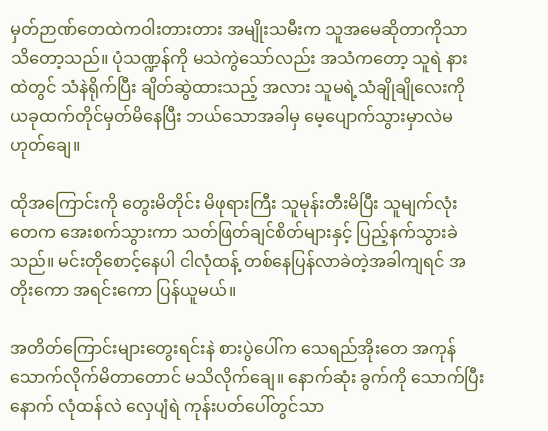မှတ်ဉာဏ်တေထဲကဝါးတားတား အမျိုးသမီးက သူအမေဆိုတာကိုသာ သိတော့သည်။ ပုံသဏ္ဍန်ကို မသဲကွဲသော်လည်း အသံကတော့ သူရဲ နားထဲတွင် သံနဲရိုက်ပြီး ချိတ်ဆွဲထားသည့် အလား သူမရဲ့သံချိုချိုလေးကို ယခုထက်တိုင်မှတ်မိနေပြီး ဘယ်သောအခါမှ မေ့ပျောက်သွားမှာလဲမဟုတ်ချေ။

ထိုအကြောင်းကို တွေးမိတိုင်း မိဖုရားကြီး သူမုန်းတီးမိပြီး သူမျက်လုံးတေက အေးစက်သွားကာ သတ်ဖြတ်ချင်စိတ်များနှင့် ပြည့်နက်သွားခဲသည်။ မင်းတိုစောင့်နေပါ ငါလုံထန့် တစ်နေပြန်လာခဲတဲ့အခါကျရင် အတိုးကော အရင်းကော ပြန်ယူမယ်။

အတိတ်ကြောင်းများတွေးရင်းနဲ စားပွဲပေါ်က သေရည်အိုးတေ အကုန်သောက်လိုက်မိတာတောင် မသိလိုက်ချေ။ နောက်ဆုံး ခွက်ကို သောက်ပြီး နောက် လုံထန်လဲ လှေပျံရဲ ကုန်းပတ်ပေါ်တွင်သာ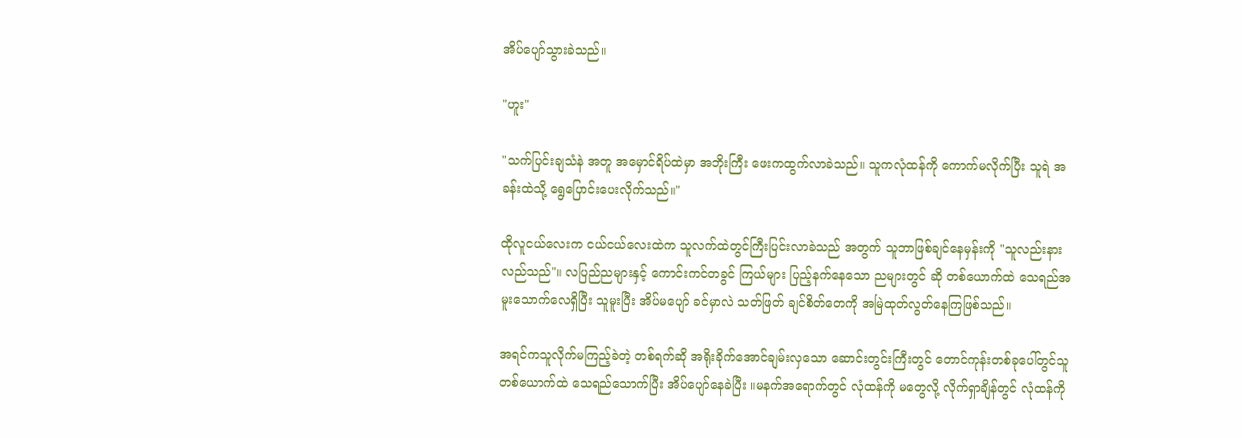အိပ်ပျော်သွားခဲသည်။

"ဟူး"

"သက်ပြင်းချသံနဲ အတူ အမှောင်ရိပ်ထဲမှာ အဘိုးကြီး ဖေးကထွက်လာခဲသည်။ သူကလုံထန်ကို ကောက်မလိုက်ပြီး သူရဲ အခန်းထဲသို့ ရွေပြောင်းပေးလိုက်သည်။"

ထိုလူငယ်လေးက ငယ်ငယ်လေးထဲက သူလက်ထဲတွင်ကြီးပြင်းလာခဲသည် အတွက် သူဘာဖြစ်ချင်နေမှန်းကို "သူလည်းနားလည်သည်"။ လပြည်ညများနှင့် ကောင်းကင်တခွင် ကြယ်များ ပြည့်နက်နေသော ညများတွင် ဆို တစ်ယောက်ထဲ သေရည်အမူးသောက်လေရှိပြီး သူမူးပြီး အိပ်မပျော် ခင်မှာလဲ သတ်ဖြတ် ချင်စိတ်တေကို အမြဲထုတ်လွတ်နေကြဖြစ်သည်။

အရင်ကသူလိုက်မကြည့်ခဲတဲ့ တစ်ရက်ဆို အရိုးခိုက်အောင်ချမ်းလှသော ဆောင်းတွင်းကြီးတွင် တောင်ကုန်းတစ်ခုပေါ်တွင်သူတစ်ယောက်ထဲ သေရည်သောက်ပြီး အိပ်ပျော်နေခဲပြီး ။မနက်အရောက်တွင် လုံထန်ကို မတွေလို့ လိုက်ရှာချိန်တွင် လုံထန်ကို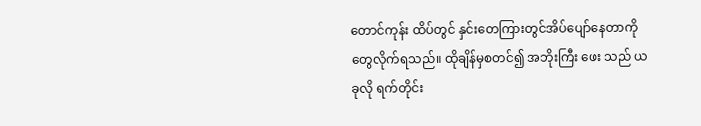တောင်ကုန်း ထိပ်တွင် နှင်းတေကြားတွင်အိပ်ပျော်နေတာကို တွေလိုက်ရသည်။ ထိုချိန်မှစတင်၍ အဘိုးကြီး ဖေး သည် ယခုလို ရက်တိုင်း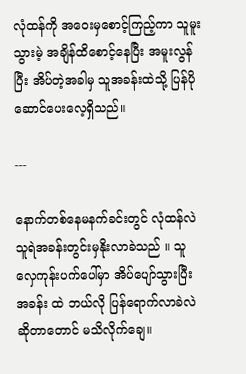လုံထန်ကို အဝေးမှစောင့်ကြည့်ကာ သူမူးသွားမဲ့ အချိန်ထိစောင့်နေပြီး အမူးလွန်ပြီး အိပ်တဲ့အခါမှ သူအခန်းထဲသို့ ပြန်ပိုဆောင်ပေးလေ့ရှိသည်။

---

နောက်တစ်နေမနက်ခင်းတွင် လုံထန်လဲ သူရဲအခန်းတွင်းမှနိုးလာခဲသည် ။ သူလှေကုန်းပက်ပေါ်မှာ အိပ်ပျော်သွားပြီး အခန်း ထဲ ဘယ်လို ပြန်ရောက်လာခဲလဲ ဆိုတာတောင် မသိလိုက်ချေ။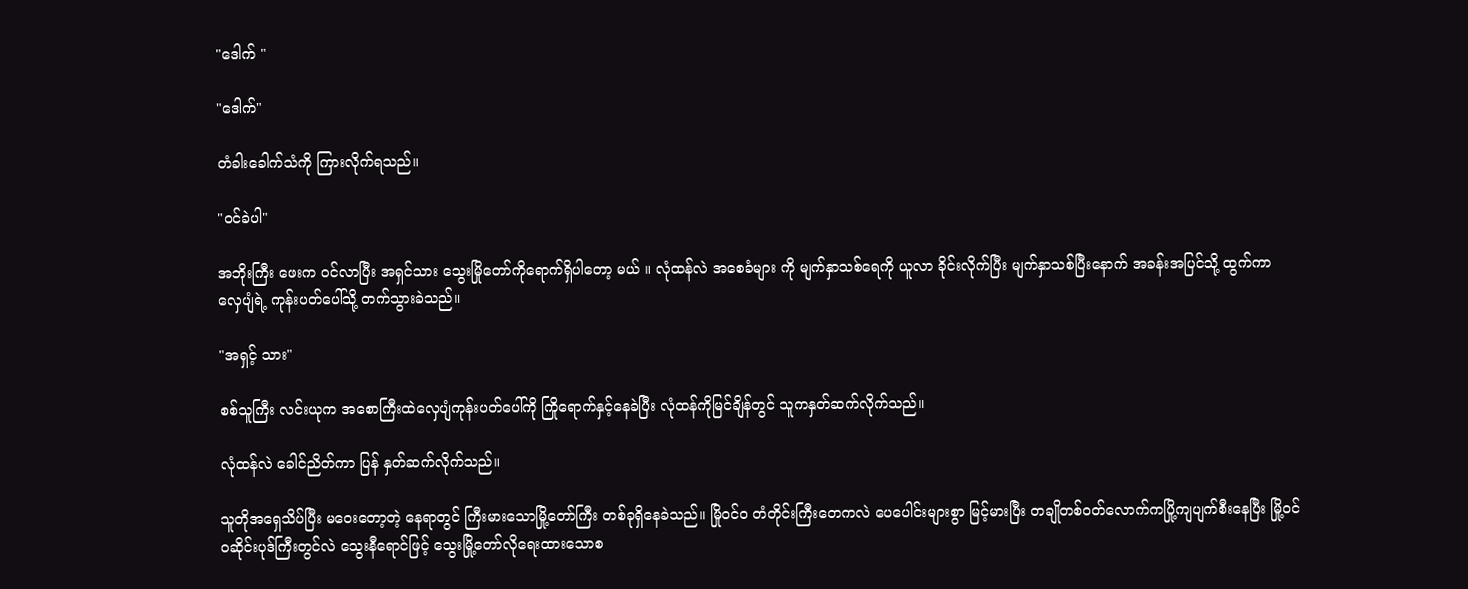"ဒေါက် "

"ဒေါက်"

တံခါးခေါက်သံကို ကြားလိုက်ရသည်။

"ဝင်ခဲပါ"

အဘိုးကြီး ဖေးက ဝင်လာပြီး အရှင်သား သွေးမြိုတော်ကိုရောက်ရှိပါတော့ မယ် ။ လုံထန်လဲ အစေခံများ ကို မျက်နှာသစ်ရေကို ယူလာ ခိုင်းလိုက်ပြီး မျက်နှာသစ်ပြီးနောက် အခန်းအပြင်သို့ ထွက်ကာ လှေပျံရဲ့ ကုန်းပတ်ပေါ်သို့ တက်သွားခဲသည်။

"အရှင့် သား"

စစ်သူကြီး လင်းယုက အစောကြီးထဲလှေပျံကုန်းပတ်ပေါ်ကို ကြိုရောက်နှင့်နေခဲပြီး လုံထန်ကိုမြင်ချိန်တွင် သူကနှတ်ဆက်လိုက်သည်။

လုံထန်လဲ ခေါင်ညိတ်ကာ ပြန် နှတ်ဆက်လိုက်သည်။

သူတိုအရှေသိပ်ပြီး မဝေးတော့တဲ့ နေရာတွင် ကြီးမားသောမြို့တော်ကြီး တစ်ခုရှိနေခဲသည်။ မြိုဝင်ဝ တံတိုင်းကြီးတေကလဲ ပေပေါင်းများစွာ မြင့်မားပြီး တချိုတစ်ဝတ်လောက်ကပြို့ကျပျက်စီးနေပြီး မြို့ဝင်ဝဆိုင်းပုဒ်ကြီးတွင်လဲ သွေးနီရောင်ဖြင့် သွေးမြို့တော်လိုရေးထားသောစ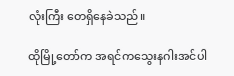လုံးကြီး တေရှိနေခဲသည်။

ထိုမြို့တော်က အရင်ကသွေးနဂါးအင်ပါ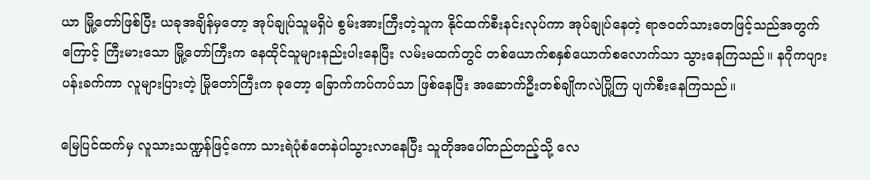ယာ မြို့တော်ဖြစ်ပြီး ယခုအချိန်မှတော့ အုပ်ချုပ်သူမရှိပဲ စွမ်းအားကြီးတဲ့သူက နိုင်ထက်စီးနင်းလုပ်ကာ အုပ်ချုပ်နေတဲ့ ရာဇဝတ်သားတေဖြင့်သည်အတွက်ကြောင့် ကြီးမားသော မြို့တော်ကြီးက နေထိုင်သူများနည်းပါးနေပြီး လမ်းမထက်တွင် တစ်ယောက်စနှစ်ယောက်စလောက်သာ သွားနေကြသည်။ နဂိုကပျားပန်းခက်ကာ လူများပြားတဲ့ မြိုတော်ကြီးက ခုတော့ ခြောက်ကပ်ကပ်သာ ဖြစ်နေပြီး အဆောက်ဦးတစ်ချိုကလဲပြို့ကြ ပျက်စီးနေကြသည်။

မြေပြင်ထက်မှ လူသားသဏ္ဍန်ဖြင့်ကော သားရဲပုံစံတေနဲပါသွားလာနေပြီး သူတိုအပေါ်တည်တည့်သို့ လေ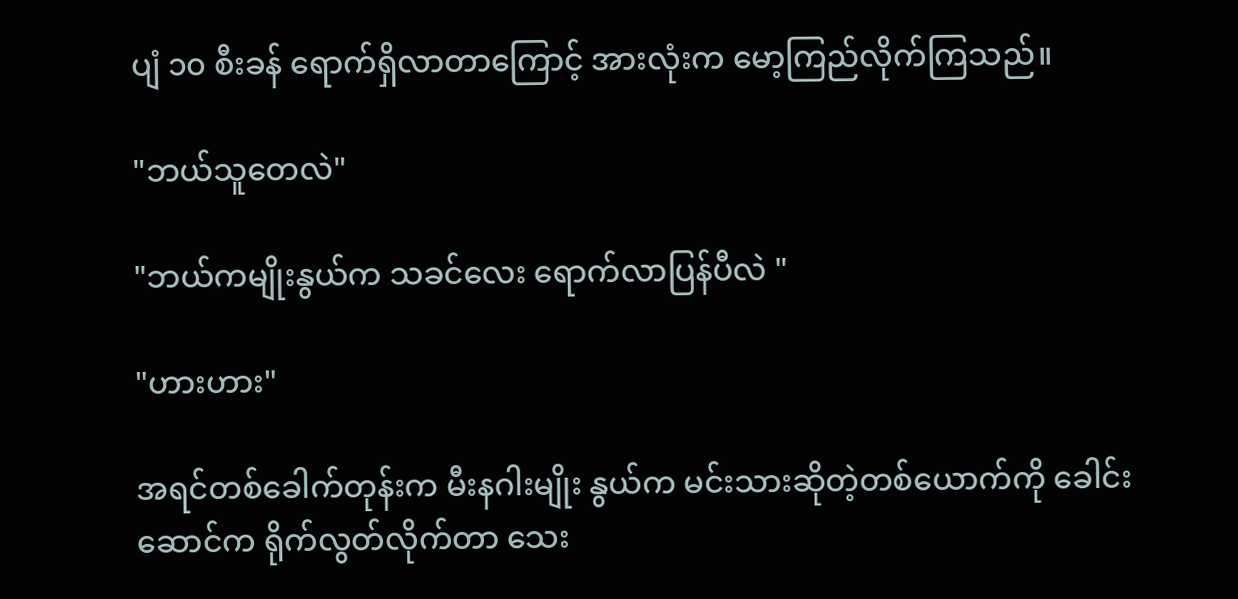ပျံ ၁၀ စီးခန် ရောက်ရှိလာတာကြောင့် အားလုံးက မော့ကြည်လိုက်ကြသည်။

"ဘယ်သူတေလဲ"

"ဘယ်ကမျိုးနွယ်က သခင်လေး ရောက်လာပြန်ပီလဲ "

"ဟားဟား"

အရင်တစ်ခေါက်တုန်းက မီးနဂါးမျိုး နွယ်က မင်းသားဆိုတဲ့တစ်ယောက်ကို ခေါင်းဆောင်က ရိုက်လွတ်လိုက်တာ သေး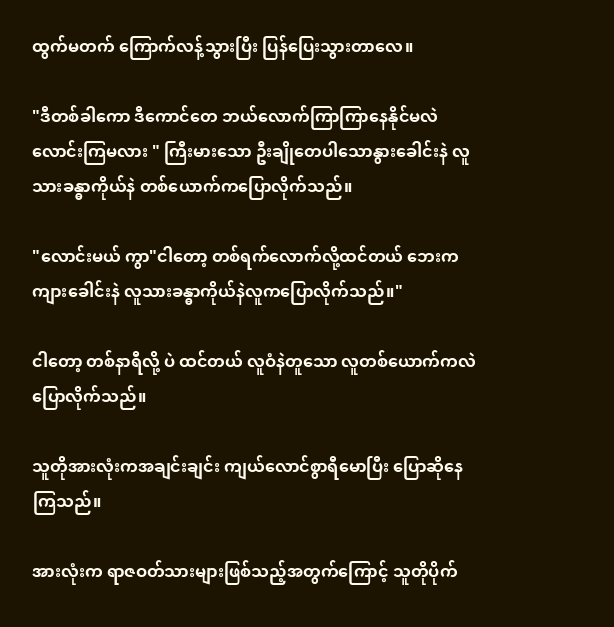ထွက်မတက် ကြောက်လန့်သွားပြီး ပြန်ပြေးသွားတာလေ။

"ဒီတစ်ခါကော ဒီကောင်တေ ဘယ်လောက်ကြာကြာနေနိုင်မလဲ လောင်းကြမလား " ကြီးမားသော ဦးချိုတေပါသောနွားခေါင်းနဲ လူသားခန္ဓာကိုယ်နဲ တစ်ယောက်ကပြောလိုက်သည်။

"လောင်းမယ် ကွာ"ငါတော့ တစ်ရက်လောက်လို့ထင်တယ် ဘေးက ကျားခေါင်းနဲ လူသားခန္ဓာကိုယ်နဲလူကပြောလိုက်သည်။"

ငါတော့ တစ်နာရီလို့ ပဲ ထင်တယ် လူဝံနဲတူသော လူတစ်ယောက်ကလဲ ပြောလိုက်သည်။

သူတိုအားလုံးကအချင်းချင်း ကျယ်လောင်စွာရီမောပြီး ပြောဆိုနေကြသည်။

အားလုံးက ရာဇဝတ်သားများဖြစ်သည့်အတွက်ကြောင့် သူတိုပိုက်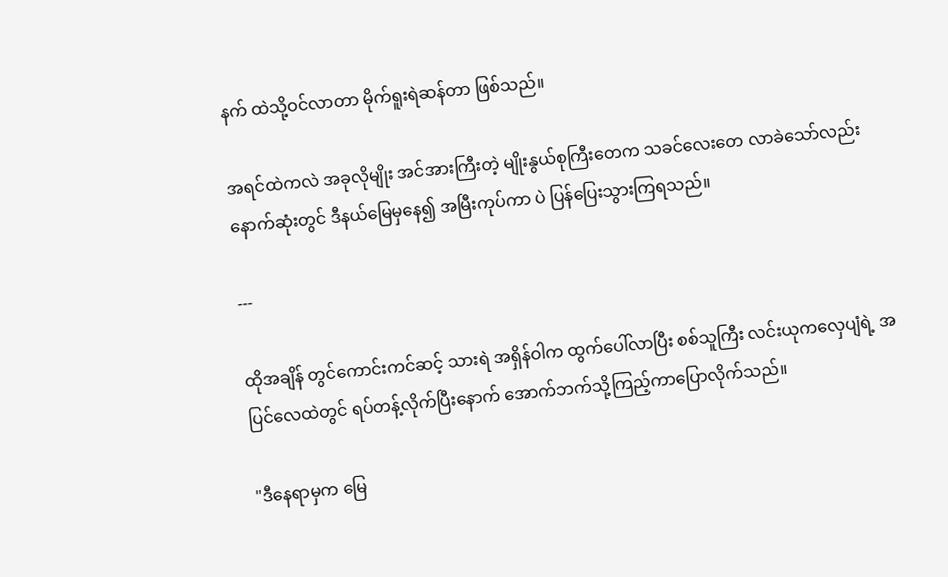နက် ထဲသို့ဝင်လာတာ မိုက်ရူးရဲဆန်တာ ဖြစ်သည်။

အရင်ထဲကလဲ အခုလိုမျိုး အင်အားကြီးတဲ့ မျိုးနွယ်စုကြီးတေက သခင်လေးတေ လာခဲသော်လည်း နောက်ဆုံးတွင် ဒီနယ်မြေမှနေ၍ အမြီးကုပ်ကာ ပဲ ပြန်ပြေးသွားကြရသည်။

---

ထိုအချိန် တွင်ကောင်းကင်ဆင့် သားရဲ အရှိန်ဝါက ထွက်ပေါ်လာပြီး စစ်သူကြီး လင်းယုကလှေပျံရဲ့ အပြင်လေထဲတွင် ရပ်တန့်လိုက်ပြီးနောက် အောက်ဘက်သို့ကြည့်ကာပြောလိုက်သည်။

"ဒီနေရာမှက မြေ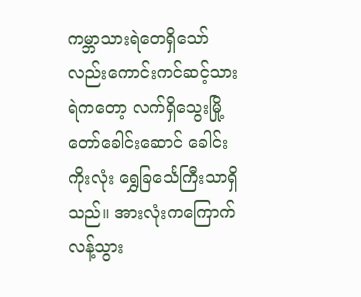ကမ္ဘာသားရဲတေရှိသော်လည်းကောင်းကင်ဆင့်သားရဲကတော့ လက်ရှိသွေးမြို့တော်ခေါင်းဆောင် ခေါင်းကိုးလုံး ရွှေခြင်္သေကြီးသာရှိသည်။ အားလုံးကကြောက်လန့်သွား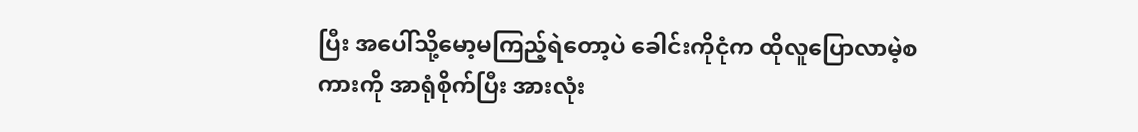ပြီး အပေါ်သို့မော့မကြည့်ရဲတော့ပဲ ခေါင်းကိုငုံက ထိုလူပြောလာမဲ့စကားကို အာရုံစိုက်ပြီး အားလုံး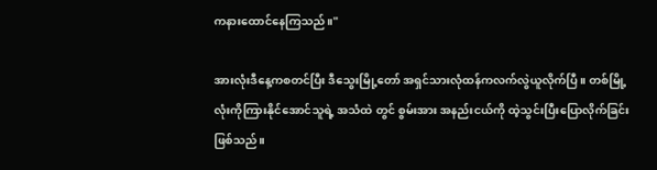ကနားထောင်နေကြသည်။"

အားလုံးဒီနေ့ကစတင်ပြီး ဒီသွေးမြို့တော် အရှင်သားလုံထန်ကလက်လွဲယူလိုက်ပြီ ။ တစ်မြို့လုံးကိုကြားနိုင်အောင်သူရဲ့ အသံထဲ တွင် စွမ်းအား အနည်းငယ်ကို ထဲ့သွင်းပြီးပြောလိုက်ခြင်းဖြစ်သည်။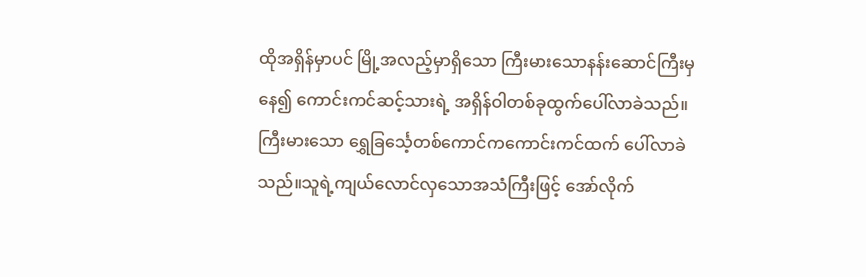ထိုအရှိန်မှာပင် မြို့အလည့်မှာရှိသော ကြီးမားသောနန်းဆောင်ကြီးမှ နေ၍ ကောင်းကင်ဆင့်သားရဲ့ အရှိန်ဝါတစ်ခုထွက်ပေါ်လာခဲသည်။ ကြီးမားသော ရွှေခြင်္သေ့တစ်ကောင်ကကောင်းကင်ထက် ပေါ်လာခဲသည်။သူရဲ့ကျယ်လောင်လှသောအသံကြီးဖြင့် အော်လိုက်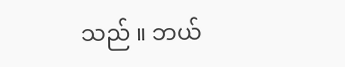သည် ။ ဘယ်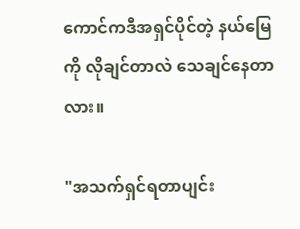ကောင်ကဒီအရှင်ပိုင်တဲ့ နယ်မြေကို လိုချင်တာလဲ သေချင်နေတာလား။

"အသက်ရှင်ရတာပျင်း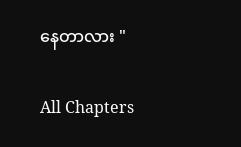နေတာလား "

All Chapters